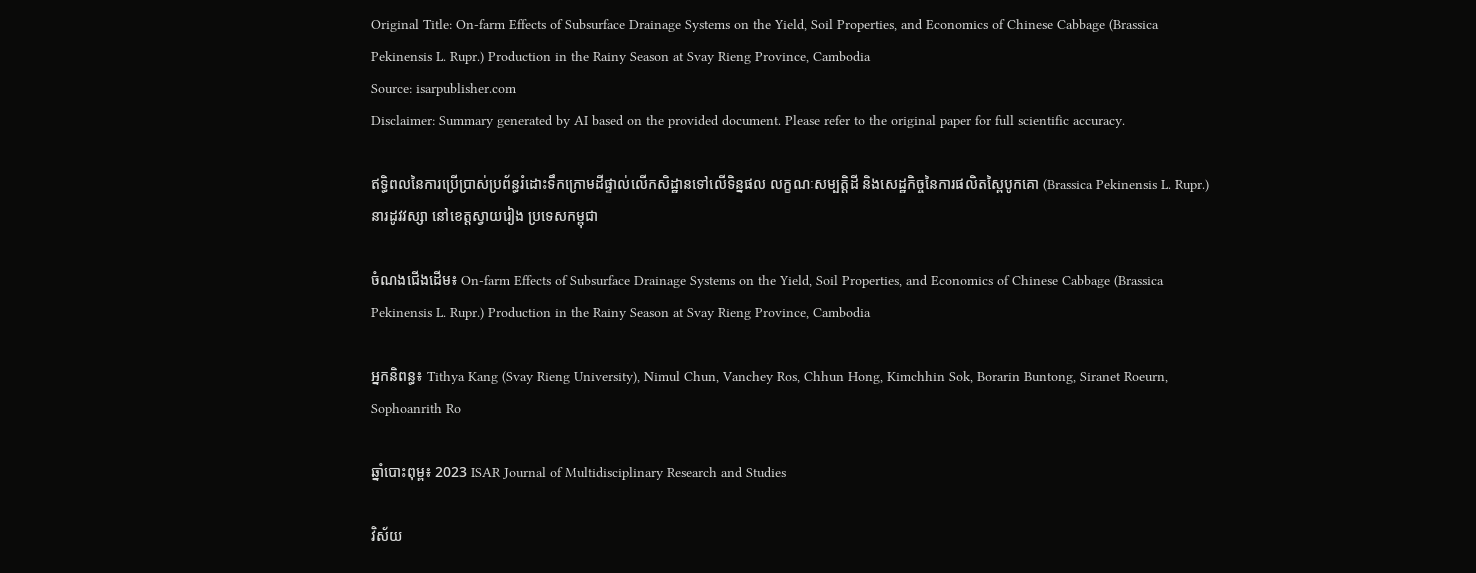Original Title: On-farm Effects of Subsurface Drainage Systems on the Yield, Soil Properties, and Economics of Chinese Cabbage (Brassica Pekinensis L. Rupr.) Production in the Rainy Season at Svay Rieng Province, Cambodia
Source: isarpublisher.com
Disclaimer: Summary generated by AI based on the provided document. Please refer to the original paper for full scientific accuracy.

ឥទ្ធិពលនៃការប្រើប្រាស់ប្រព័ន្ធរំដោះទឹកក្រោមដីផ្ទាល់លើកសិដ្ឋានទៅលើទិន្នផល លក្ខណៈសម្បត្តិដី និងសេដ្ឋកិច្ចនៃការផលិតស្ពៃបូកគោ (Brassica Pekinensis L. Rupr.) នារដូវវស្សា នៅខេត្តស្វាយរៀង ប្រទេសកម្ពុជា

ចំណងជើងដើម៖ On-farm Effects of Subsurface Drainage Systems on the Yield, Soil Properties, and Economics of Chinese Cabbage (Brassica Pekinensis L. Rupr.) Production in the Rainy Season at Svay Rieng Province, Cambodia

អ្នកនិពន្ធ៖ Tithya Kang (Svay Rieng University), Nimul Chun, Vanchey Ros, Chhun Hong, Kimchhin Sok, Borarin Buntong, Siranet Roeurn, Sophoanrith Ro

ឆ្នាំបោះពុម្ព៖ 2023 ISAR Journal of Multidisciplinary Research and Studies

វិស័យ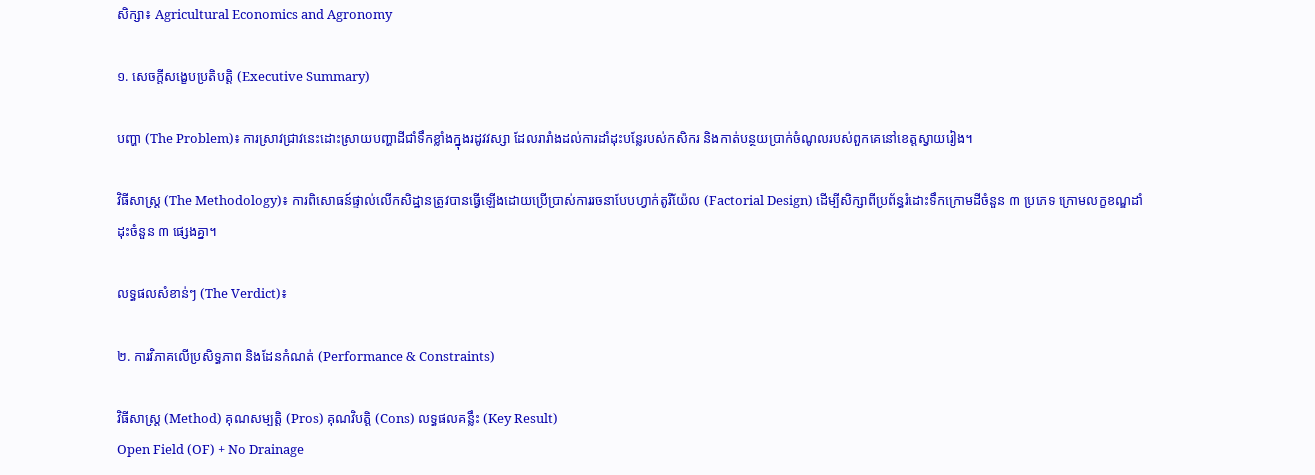សិក្សា៖ Agricultural Economics and Agronomy

១. សេចក្តីសង្ខេបប្រតិបត្តិ (Executive Summary)

បញ្ហា (The Problem)៖ ការស្រាវជ្រាវនេះដោះស្រាយបញ្ហាដីជាំទឹកខ្លាំងក្នុងរដូវវស្សា ដែលរារាំងដល់ការដាំដុះបន្លែរបស់កសិករ និងកាត់បន្ថយប្រាក់ចំណូលរបស់ពួកគេនៅខេត្តស្វាយរៀង។

វិធីសាស្ត្រ (The Methodology)៖ ការពិសោធន៍ផ្ទាល់លើកសិដ្ឋានត្រូវបានធ្វើឡើងដោយប្រើប្រាស់ការរចនាបែបហ្វាក់តូរីយ៉ែល (Factorial Design) ដើម្បីសិក្សាពីប្រព័ន្ធរំដោះទឹកក្រោមដីចំនួន ៣ ប្រភេទ ក្រោមលក្ខខណ្ឌដាំដុះចំនួន ៣ ផ្សេងគ្នា។

លទ្ធផលសំខាន់ៗ (The Verdict)៖

២. ការវិភាគលើប្រសិទ្ធភាព និងដែនកំណត់ (Performance & Constraints)

វិធីសាស្ត្រ (Method) គុណសម្បត្តិ (Pros) គុណវិបត្តិ (Cons) លទ្ធផលគន្លឹះ (Key Result)
Open Field (OF) + No Drainage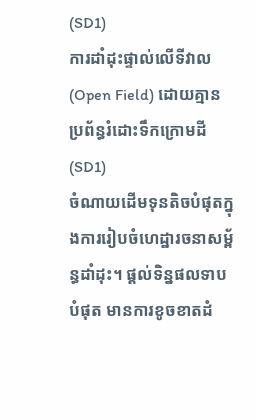(SD1)
ការដាំដុះផ្ទាល់លើទីវាល (Open Field) ដោយគ្មានប្រព័ន្ធរំដោះទឹកក្រោមដី (SD1)
ចំណាយដើមទុនតិចបំផុតក្នុងការរៀបចំហេដ្ឋារចនាសម្ព័ន្ធដាំដុះ។ ផ្តល់ទិន្នផលទាបបំផុត មានការខូចខាតដំ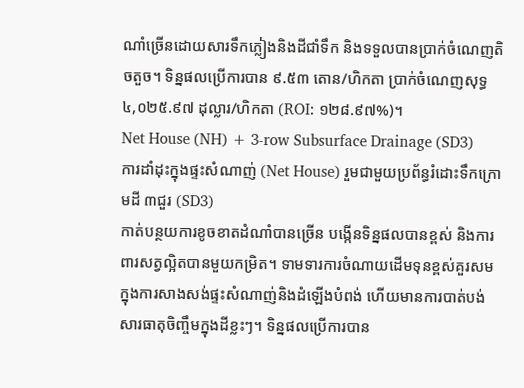ណាំច្រើនដោយសារទឹកភ្លៀងនិងដីជាំទឹក និងទទួលបានប្រាក់ចំណេញតិចតួច។ ទិន្នផលប្រើការបាន ៩.៥៣ តោន/ហិកតា ប្រាក់ចំណេញសុទ្ធ ៤,០២៥.៩៧ ដុល្លារ/ហិកតា (ROI: ១២៨.៩៧%)។
Net House (NH) + 3-row Subsurface Drainage (SD3)
ការដាំដុះក្នុងផ្ទះសំណាញ់ (Net House) រួមជាមួយប្រព័ន្ធរំដោះទឹកក្រោមដី ៣ជួរ (SD3)
កាត់បន្ថយការខូចខាតដំណាំបានច្រើន បង្កើនទិន្នផលបានខ្ពស់ និងការពារសត្វល្អិតបានមួយកម្រិត។ ទាមទារការចំណាយដើមទុនខ្ពស់គួរសមក្នុងការសាងសង់ផ្ទះសំណាញ់និងដំឡើងបំពង់ ហើយមានការបាត់បង់សារធាតុចិញ្ចឹមក្នុងដីខ្លះៗ។ ទិន្នផលប្រើការបាន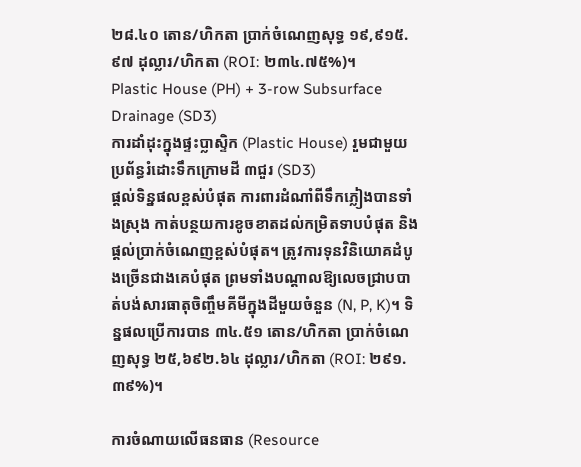២៨.៤០ តោន/ហិកតា ប្រាក់ចំណេញសុទ្ធ ១៩,៩១៥.៩៧ ដុល្លារ/ហិកតា (ROI: ២៣៤.៧៥%)។
Plastic House (PH) + 3-row Subsurface Drainage (SD3)
ការដាំដុះក្នុងផ្ទះប្លាស្ទិក (Plastic House) រួមជាមួយប្រព័ន្ធរំដោះទឹកក្រោមដី ៣ជួរ (SD3)
ផ្តល់ទិន្នផលខ្ពស់បំផុត ការពារដំណាំពីទឹកភ្លៀងបានទាំងស្រុង កាត់បន្ថយការខូចខាតដល់កម្រិតទាបបំផុត និងផ្តល់ប្រាក់ចំណេញខ្ពស់បំផុត។ ត្រូវការទុនវិនិយោគដំបូងច្រើនជាងគេបំផុត ព្រមទាំងបណ្តាលឱ្យលេចជ្រាបបាត់បង់សារធាតុចិញ្ចឹមគីមីក្នុងដីមួយចំនួន (N, P, K)។ ទិន្នផលប្រើការបាន ៣៤.៥១ តោន/ហិកតា ប្រាក់ចំណេញសុទ្ធ ២៥,៦៩២.៦៤ ដុល្លារ/ហិកតា (ROI: ២៩១.៣៩%)។

ការចំណាយលើធនធាន (Resource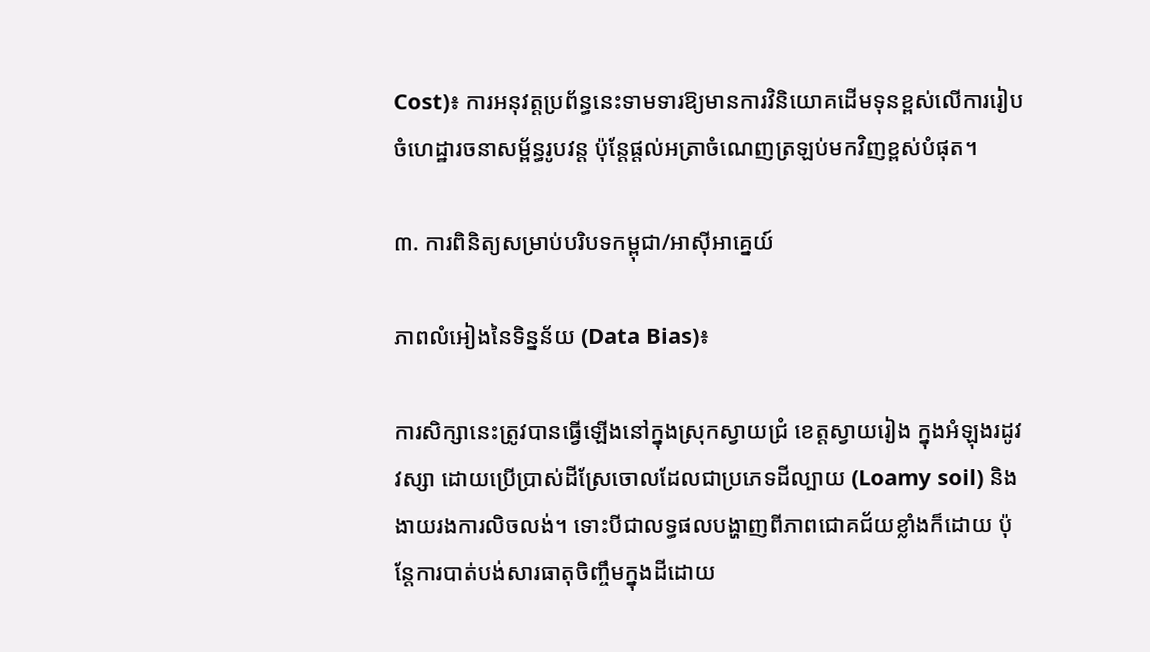Cost)៖ ការអនុវត្តប្រព័ន្ធនេះទាមទារឱ្យមានការវិនិយោគដើមទុនខ្ពស់លើការរៀបចំហេដ្ឋារចនាសម្ព័ន្ធរូបវន្ត ប៉ុន្តែផ្តល់អត្រាចំណេញត្រឡប់មកវិញខ្ពស់បំផុត។

៣. ការពិនិត្យសម្រាប់បរិបទកម្ពុជា/អាស៊ីអាគ្នេយ៍

ភាពលំអៀងនៃទិន្នន័យ (Data Bias)៖

ការសិក្សានេះត្រូវបានធ្វើឡើងនៅក្នុងស្រុកស្វាយជ្រំ ខេត្តស្វាយរៀង ក្នុងអំឡុងរដូវវស្សា ដោយប្រើប្រាស់ដីស្រែចោលដែលជាប្រភេទដីល្បាយ (Loamy soil) និងងាយរងការលិចលង់។ ទោះបីជាលទ្ធផលបង្ហាញពីភាពជោគជ័យខ្លាំងក៏ដោយ ប៉ុន្តែការបាត់បង់សារធាតុចិញ្ចឹមក្នុងដីដោយ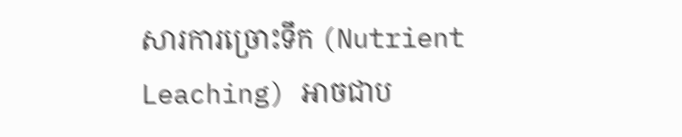សារការច្រោះទឹក (Nutrient Leaching) អាចជាប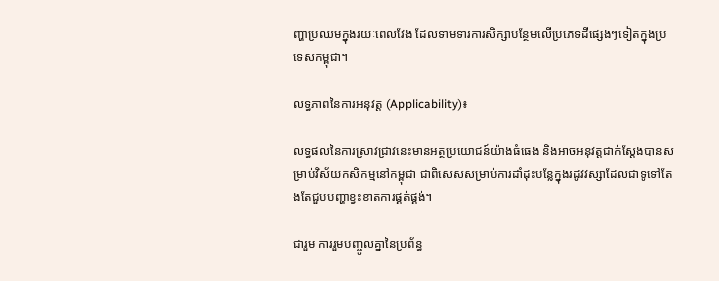ញ្ហាប្រឈមក្នុងរយៈពេលវែង ដែលទាមទារការសិក្សាបន្ថែមលើប្រភេទដីផ្សេងៗទៀតក្នុងប្រទេសកម្ពុជា។

លទ្ធភាពនៃការអនុវត្ត (Applicability)៖

លទ្ធផលនៃការស្រាវជ្រាវនេះមានអត្ថប្រយោជន៍យ៉ាងធំធេង និងអាចអនុវត្តជាក់ស្តែងបានសម្រាប់វិស័យកសិកម្មនៅកម្ពុជា ជាពិសេសសម្រាប់ការដាំដុះបន្លែក្នុងរដូវវស្សាដែលជាទូទៅតែងតែជួបបញ្ហាខ្វះខាតការផ្គត់ផ្គង់។

ជារួម ការរួមបញ្ចូលគ្នានៃប្រព័ន្ធ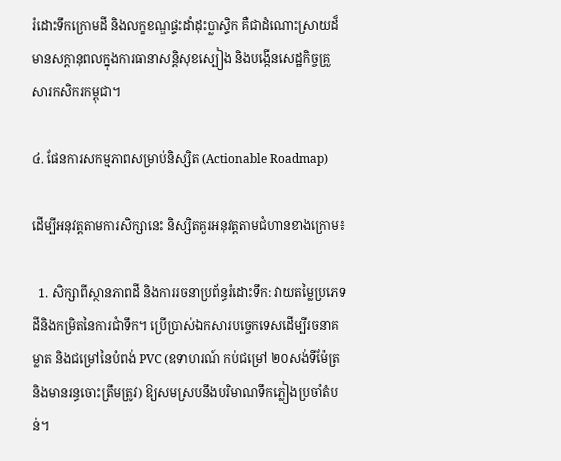រំដោះទឹកក្រោមដី និងលក្ខខណ្ឌផ្ទះដាំដុះប្លាស្ទិក គឺជាដំណោះស្រាយដ៏មានសក្តានុពលក្នុងការធានាសន្តិសុខស្បៀង និងបង្កើនសេដ្ឋកិច្ចគ្រួសារកសិករកម្ពុជា។

៤. ផែនការសកម្មភាពសម្រាប់និស្សិត (Actionable Roadmap)

ដើម្បីអនុវត្តតាមការសិក្សានេះ និស្សិតគួរអនុវត្តតាមជំហានខាងក្រោម៖

  1. សិក្សាពីស្ថានភាពដី និងការរចនាប្រព័ន្ធរំដោះទឹក: វាយតម្លៃប្រភេទដីនិងកម្រិតនៃការជាំទឹក។ ប្រើប្រាស់ឯកសារបច្ចេកទេសដើម្បីរចនាគម្លាត និងជម្រៅនៃបំពង់ PVC (ឧទាហរណ៍ កប់ជម្រៅ ២០សង់ទីម៉ែត្រ និងមានរន្ធចោះត្រឹមត្រូវ) ឱ្យសមស្របនឹងបរិមាណទឹកភ្លៀងប្រចាំតំបន់។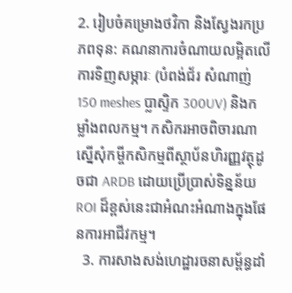2. រៀបចំគម្រោងថវិកា និងស្វែងរកប្រភពទុន: គណនាការចំណាយលម្អិតលើការទិញសម្ភារៈ (បំពង់ជ័រ សំណាញ់ 150 meshes ប្លាស្ទិក 300UV) និងកម្លាំងពលកម្ម។ កសិករអាចពិចារណាស្នើសុំកម្ចីកសិកម្មពីស្ថាប័នហិរញ្ញវត្ថុដូចជា ARDB ដោយប្រើប្រាស់ទិន្នន័យ ROI ដ៏ខ្ពស់នេះជាអំណះអំណាងក្នុងផែនការអាជីវកម្ម។
  3. ការសាងសង់ហេដ្ឋារចនាសម្ព័ន្ធដាំ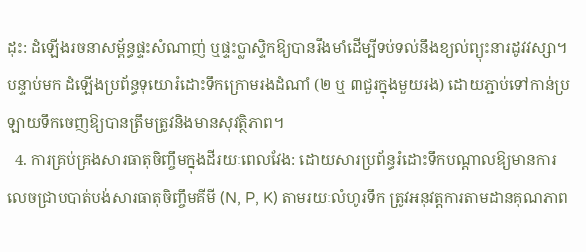ដុះ: ដំឡើងរចនាសម្ព័ន្ធផ្ទះសំណាញ់ ឬផ្ទះប្លាស្ទិកឱ្យបានរឹងមាំដើម្បីទប់ទល់នឹងខ្យល់ព្យុះនារដូវវស្សា។ បន្ទាប់មក ដំឡើងប្រព័ន្ធទុយោរំដោះទឹកក្រោមរងដំណាំ (២ ឬ ៣ជួរក្នុងមួយរង) ដោយភ្ជាប់ទៅកាន់ប្រឡាយទឹកចេញឱ្យបានត្រឹមត្រូវនិងមានសុវត្ថិភាព។
  4. ការគ្រប់គ្រងសារធាតុចិញ្ចឹមក្នុងដីរយៈពេលវែង: ដោយសារប្រព័ន្ធរំដោះទឹកបណ្តាលឱ្យមានការលេចជ្រាបបាត់បង់សារធាតុចិញ្ចឹមគីមី (N, P, K) តាមរយៈលំហូរទឹក ត្រូវអនុវត្តការតាមដានគុណភាព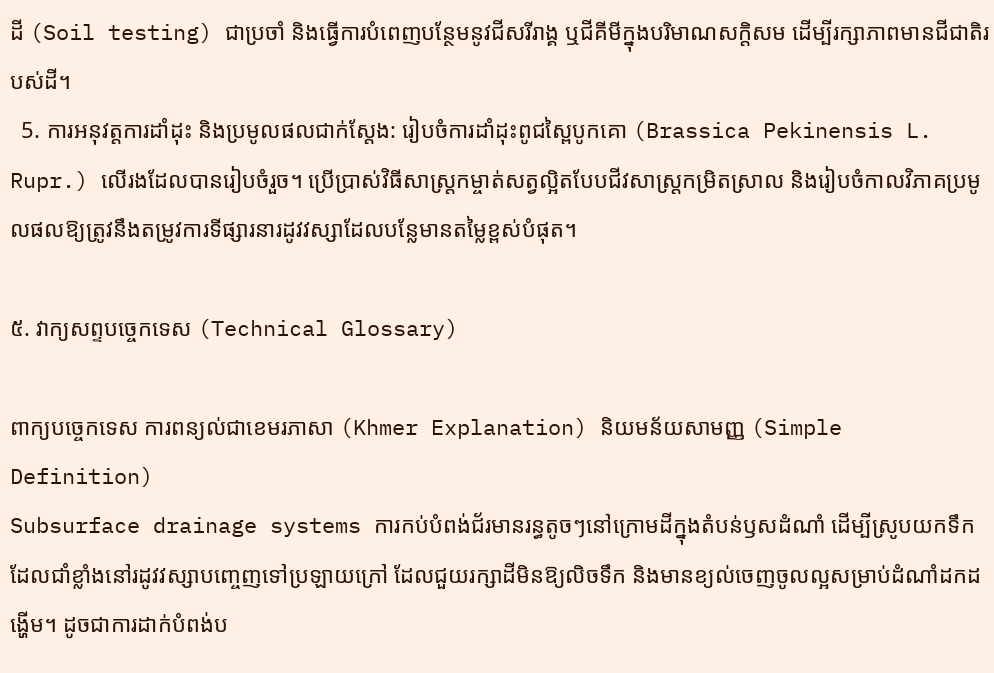ដី (Soil testing) ជាប្រចាំ និងធ្វើការបំពេញបន្ថែមនូវជីសរីរាង្គ ឬជីគីមីក្នុងបរិមាណសក្តិសម ដើម្បីរក្សាភាពមានជីជាតិរបស់ដី។
  5. ការអនុវត្តការដាំដុះ និងប្រមូលផលជាក់ស្តែង: រៀបចំការដាំដុះពូជស្ពៃបូកគោ (Brassica Pekinensis L. Rupr.) លើរងដែលបានរៀបចំរួច។ ប្រើប្រាស់វិធីសាស្ត្រកម្ចាត់សត្វល្អិតបែបជីវសាស្ត្រកម្រិតស្រាល និងរៀបចំកាលវិភាគប្រមូលផលឱ្យត្រូវនឹងតម្រូវការទីផ្សារនារដូវវស្សាដែលបន្លែមានតម្លៃខ្ពស់បំផុត។

៥. វាក្យសព្ទបច្ចេកទេស (Technical Glossary)

ពាក្យបច្ចេកទេស ការពន្យល់ជាខេមរភាសា (Khmer Explanation) និយមន័យសាមញ្ញ (Simple Definition)
Subsurface drainage systems ការកប់បំពង់ជ័រមានរន្ធតូចៗនៅក្រោមដីក្នុងតំបន់ឫសដំណាំ ដើម្បីស្រូបយកទឹកដែលជាំខ្លាំងនៅរដូវវស្សាបញ្ចេញទៅប្រឡាយក្រៅ ដែលជួយរក្សាដីមិនឱ្យលិចទឹក និងមានខ្យល់ចេញចូលល្អសម្រាប់ដំណាំដកដង្ហើម។ ដូចជាការដាក់បំពង់ប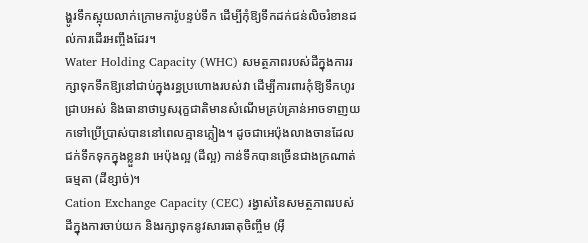ង្ហូរទឹកស្អុយលាក់ក្រោមការ៉ូបន្ទប់ទឹក ដើម្បីកុំឱ្យទឹកដក់ជន់លិចរំខានដល់ការដើរអញ្ចឹងដែរ។
Water Holding Capacity (WHC) សមត្ថភាពរបស់ដីក្នុងការរក្សាទុកទឹកឱ្យនៅជាប់ក្នុងរន្ធប្រហោងរបស់វា ដើម្បីការពារកុំឱ្យទឹកហូរជ្រាបអស់ និងធានាថាឫសរុក្ខជាតិមានសំណើមគ្រប់គ្រាន់អាចទាញយកទៅប្រើប្រាស់បាននៅពេលគ្មានភ្លៀង។ ដូចជាអេប៉ុងលាងចានដែលជក់ទឹកទុកក្នុងខ្លួនវា អេប៉ុងល្អ (ដីល្អ) កាន់ទឹកបានច្រើនជាងក្រណាត់ធម្មតា (ដីខ្សាច់)។
Cation Exchange Capacity (CEC) រង្វាស់នៃសមត្ថភាពរបស់ដីក្នុងការចាប់យក និងរក្សាទុកនូវសារធាតុចិញ្ចឹម (អ៊ី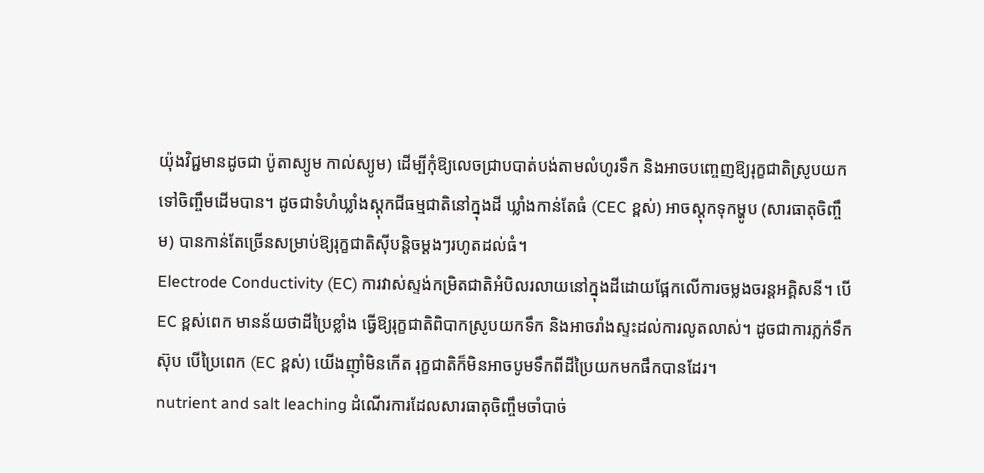យ៉ុងវិជ្ជមានដូចជា ប៉ូតាស្យូម កាល់ស្យូម) ដើម្បីកុំឱ្យលេចជ្រាបបាត់បង់តាមលំហូរទឹក និងអាចបញ្ចេញឱ្យរុក្ខជាតិស្រូបយកទៅចិញ្ចឹមដើមបាន។ ដូចជាទំហំឃ្លាំងស្តុកជីធម្មជាតិនៅក្នុងដី ឃ្លាំងកាន់តែធំ (CEC ខ្ពស់) អាចស្តុកទុកម្ហូប (សារធាតុចិញ្ចឹម) បានកាន់តែច្រើនសម្រាប់ឱ្យរុក្ខជាតិស៊ីបន្តិចម្តងៗរហូតដល់ធំ។
Electrode Conductivity (EC) ការវាស់ស្ទង់កម្រិតជាតិអំបិលរលាយនៅក្នុងដីដោយផ្អែកលើការចម្លងចរន្តអគ្គិសនី។ បើ EC ខ្ពស់ពេក មានន័យថាដីប្រៃខ្លាំង ធ្វើឱ្យរុក្ខជាតិពិបាកស្រូបយកទឹក និងអាចរាំងស្ទះដល់ការលូតលាស់។ ដូចជាការភ្លក់ទឹកស៊ុប បើប្រៃពេក (EC ខ្ពស់) យើងញ៉ាំមិនកើត រុក្ខជាតិក៏មិនអាចបូមទឹកពីដីប្រៃយកមកផឹកបានដែរ។
nutrient and salt leaching ដំណើរការដែលសារធាតុចិញ្ចឹមចាំបាច់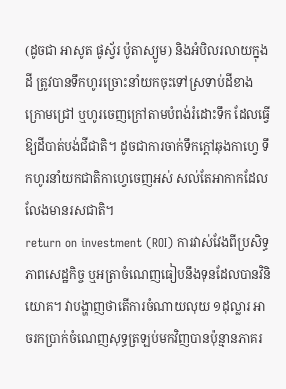(ដូចជា អាសូត ផូស្វ័រ ប៉ូតាស្យូម) និងអំបិលរលាយក្នុងដី ត្រូវបានទឹកហូរច្រោះនាំយកចុះទៅស្រទាប់ដីខាងក្រោមជ្រៅ ឬហូរចេញក្រៅតាមបំពង់រំដោះទឹក ដែលធ្វើឱ្យដីបាត់បង់ជីជាតិ។ ដូចជាការចាក់ទឹកក្ដៅឆុងកាហ្វេ ទឹកហូរនាំយកជាតិកាហ្វេចេញអស់ សល់តែអាកាកដែលលែងមានរសជាតិ។
return on investment (ROI) ការវាស់វែងពីប្រសិទ្ធភាពសេដ្ឋកិច្ច ឬអត្រាចំណេញធៀបនឹងទុនដែលបានវិនិយោគ។ វាបង្ហាញថាតើការចំណាយលុយ ១ដុល្លារ អាចរកប្រាក់ចំណេញសុទ្ធត្រឡប់មកវិញបានប៉ុន្មានភាគរ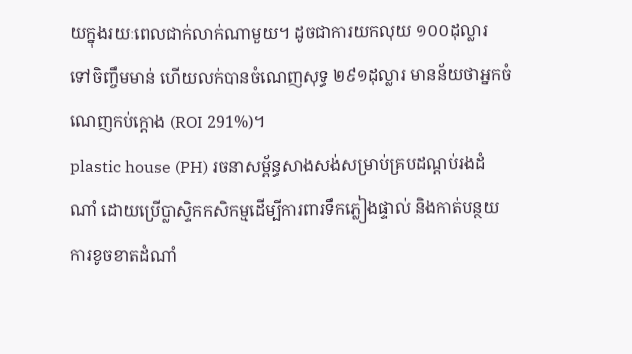យក្នុងរយៈពេលជាក់លាក់ណាមួយ។ ដូចជាការយកលុយ ១០០ដុល្លារ ទៅចិញ្ចឹមមាន់ ហើយលក់បានចំណេញសុទ្ធ ២៩១ដុល្លារ មានន័យថាអ្នកចំណេញកប់ក្ដោង (ROI 291%)។
plastic house (PH) រចនាសម្ព័ន្ធសាងសង់សម្រាប់គ្របដណ្ដប់រងដំណាំ ដោយប្រើប្លាស្ទិកកសិកម្មដើម្បីការពារទឹកភ្លៀងផ្ទាល់ និងកាត់បន្ថយការខូចខាតដំណាំ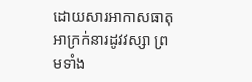ដោយសារអាកាសធាតុអាក្រក់នារដូវវស្សា ព្រមទាំង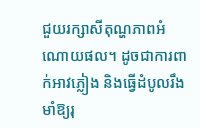ជួយរក្សាសីតុណ្ហភាពអំណោយផល។ ដូចជាការពាក់អាវភ្លៀង និងធ្វើដំបូលរឹងមាំឱ្យរុ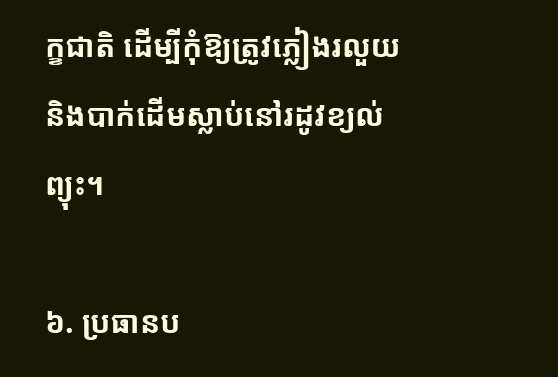ក្ខជាតិ ដើម្បីកុំឱ្យត្រូវភ្លៀងរលួយ និងបាក់ដើមស្លាប់នៅរដូវខ្យល់ព្យុះ។

៦. ប្រធានប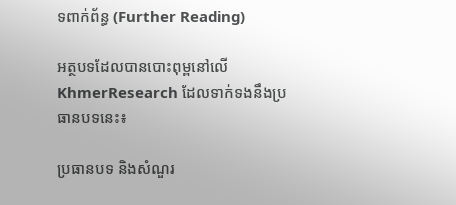ទពាក់ព័ន្ធ (Further Reading)

អត្ថបទដែលបានបោះពុម្ពនៅលើ KhmerResearch ដែលទាក់ទងនឹងប្រធានបទនេះ៖

ប្រធានបទ និងសំណួរ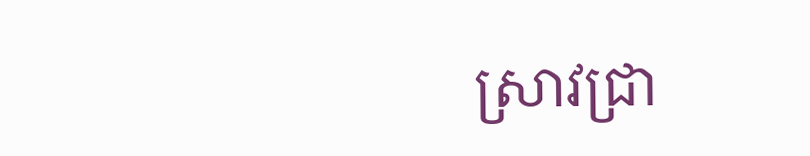ស្រាវជ្រា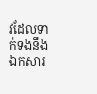វដែលទាក់ទងនឹងឯកសារ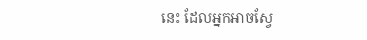នេះ ដែលអ្នកអាចស្វែ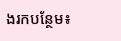ងរកបន្ថែម៖